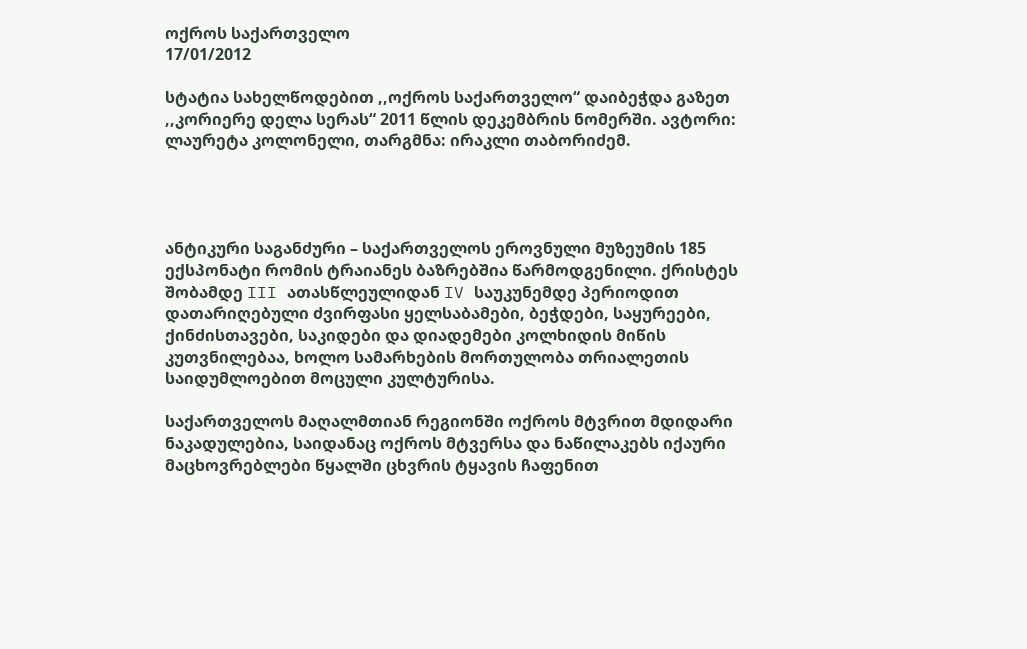ოქროს საქართველო
17/01/2012

სტატია სახელწოდებით ,,ოქროს საქართველო“ დაიბეჭდა გაზეთ ,,კორიერე დელა სერას“ 2011 წლის დეკემბრის ნომერში. ავტორი: ლაურეტა კოლონელი, თარგმნა: ირაკლი თაბორიძემ.




ანტიკური საგანძური – საქართველოს ეროვნული მუზეუმის 185 ექსპონატი რომის ტრაიანეს ბაზრებშია წარმოდგენილი. ქრისტეს შობამდე III ათასწლეულიდან IV საუკუნემდე პერიოდით დათარიღებული ძვირფასი ყელსაბამები, ბეჭდები, საყურეები, ქინძისთავები, საკიდები და დიადემები კოლხიდის მიწის კუთვნილებაა, ხოლო სამარხების მორთულობა თრიალეთის საიდუმლოებით მოცული კულტურისა.

საქართველოს მაღალმთიან რეგიონში ოქროს მტვრით მდიდარი ნაკადულებია, საიდანაც ოქროს მტვერსა და ნაწილაკებს იქაური მაცხოვრებლები წყალში ცხვრის ტყავის ჩაფენით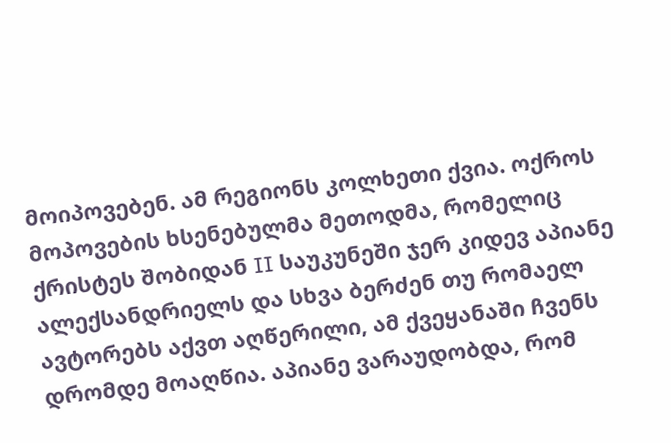მოიპოვებენ. ამ რეგიონს კოლხეთი ქვია. ოქროს მოპოვების ხსენებულმა მეთოდმა, რომელიც ქრისტეს შობიდან II საუკუნეში ჯერ კიდევ აპიანე ალექსანდრიელს და სხვა ბერძენ თუ რომაელ ავტორებს აქვთ აღწერილი, ამ ქვეყანაში ჩვენს დრომდე მოაღწია. აპიანე ვარაუდობდა, რომ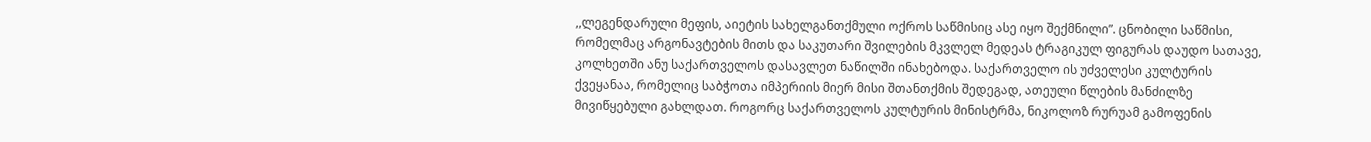,,ლეგენდარული მეფის, აიეტის სახელგანთქმული ოქროს საწმისიც ასე იყო შექმნილი”. ცნობილი საწმისი, რომელმაც არგონავტების მითს და საკუთარი შვილების მკვლელ მედეას ტრაგიკულ ფიგურას დაუდო სათავე, კოლხეთში ანუ საქართველოს დასავლეთ ნაწილში ინახებოდა. საქართველო ის უძველესი კულტურის ქვეყანაა, რომელიც საბჭოთა იმპერიის მიერ მისი შთანთქმის შედეგად, ათეული წლების მანძილზე მივიწყებული გახლდათ. როგორც საქართველოს კულტურის მინისტრმა, ნიკოლოზ რურუამ გამოფენის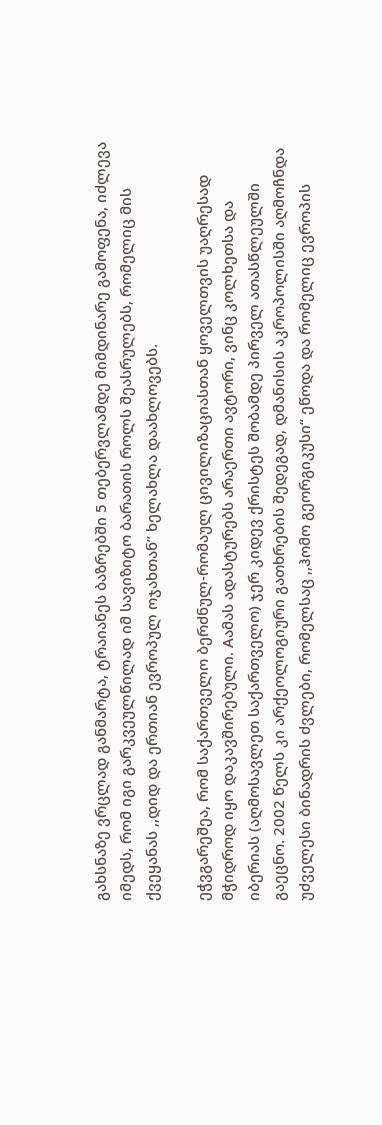გახსნაზე ვრცლად განმარტა, ტრაიანეს ბაზრებში 5 თებერვლამდე მიმდინარე გამოფენა, იძლევა იმედს, რომ იგი გარკვეულწილად იმ სავიზიტო ბარათის როლს შეასრულებს, რომელიც მის ქვეყანას ,,დიდ და ერთიან ევროპულ ოჯახთან” ხელახლა დაახლოვებს.

ეჭვგარეშეა, რომ საქართველო ბერძნულ-რომაულ ცივილიზაციასთან ყოველთვის უაღრესად მჭიდროდ იყო დაკავშირებული. Aამას ადასტურებს არაერთი ავტორი, ვინც კოლხეთსა და იბერიას (აღმოსავლეთ საქართველო) ჯერ კიდევ ქრისტეს შობამდე პირველ ათასწლეულში გაეცნო. 2002 წელს კი არქეოლოგიური გათხრების შედეგად, დმანისის აკროპოლისში აღმოჩნდა უძველესი ბინადრის ძვლები, რომელსაც ,,ჰომო გეორგიკუსი“ ეწოდა და რომელიც ევროპის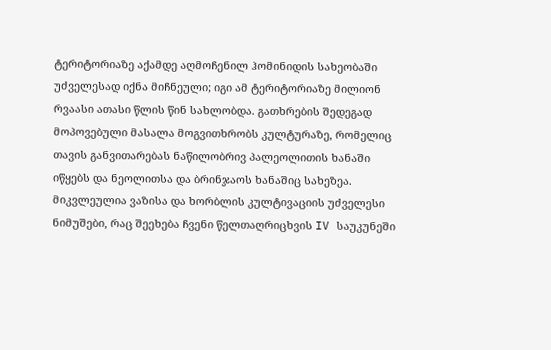ტერიტორიაზე აქამდე აღმოჩენილ ჰომინიდის სახეობაში უძველესად იქნა მიჩნეული; იგი ამ ტერიტორიაზე მილიონ რვაასი ათასი წლის წინ სახლობდა. გათხრების შედეგად მოპოვებული მასალა მოგვითხრობს კულტურაზე, რომელიც თავის განვითარებას ნაწილობრივ პალეოლითის ხანაში იწყებს და ნეოლითსა და ბრინჯაოს ხანაშიც სახეზეა. მიკვლეულია ვაზისა და ხორბლის კულტივაციის უძველესი ნიმუშები, რაც შეეხება ჩვენი წელთაღრიცხვის IV საუკუნეში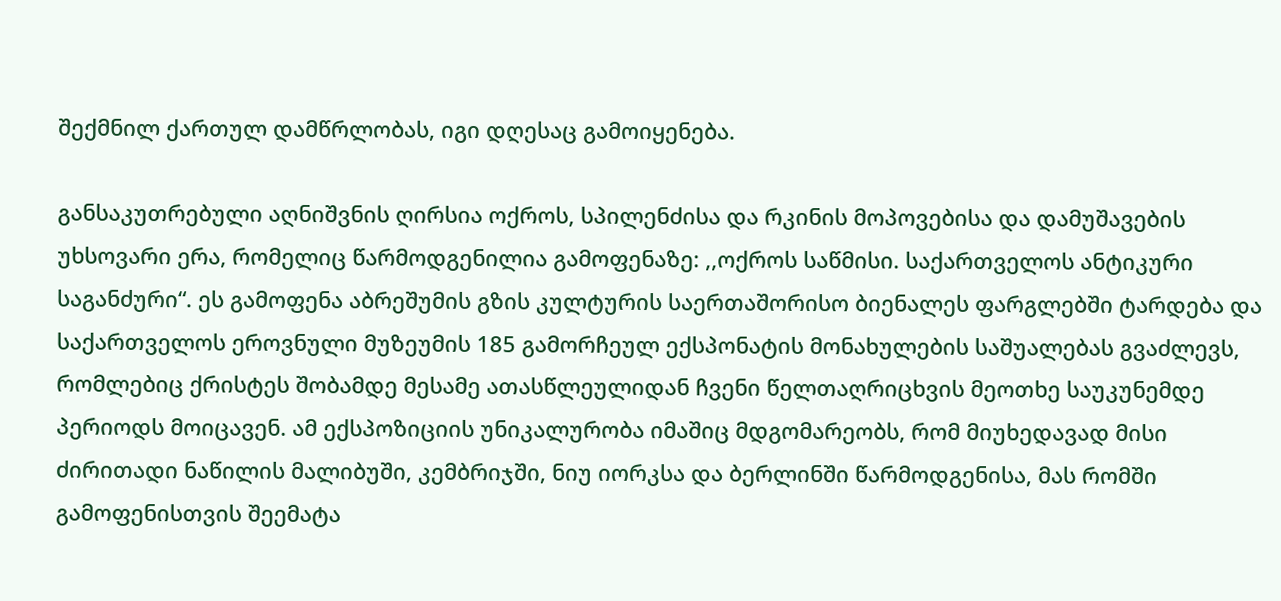შექმნილ ქართულ დამწრლობას, იგი დღესაც გამოიყენება.

განსაკუთრებული აღნიშვნის ღირსია ოქროს, სპილენძისა და რკინის მოპოვებისა და დამუშავების უხსოვარი ერა, რომელიც წარმოდგენილია გამოფენაზე: ,,ოქროს საწმისი. საქართველოს ანტიკური საგანძური“. ეს გამოფენა აბრეშუმის გზის კულტურის საერთაშორისო ბიენალეს ფარგლებში ტარდება და საქართველოს ეროვნული მუზეუმის 185 გამორჩეულ ექსპონატის მონახულების საშუალებას გვაძლევს, რომლებიც ქრისტეს შობამდე მესამე ათასწლეულიდან ჩვენი წელთაღრიცხვის მეოთხე საუკუნემდე პერიოდს მოიცავენ. ამ ექსპოზიციის უნიკალურობა იმაშიც მდგომარეობს, რომ მიუხედავად მისი ძირითადი ნაწილის მალიბუში, კემბრიჯში, ნიუ იორკსა და ბერლინში წარმოდგენისა, მას რომში გამოფენისთვის შეემატა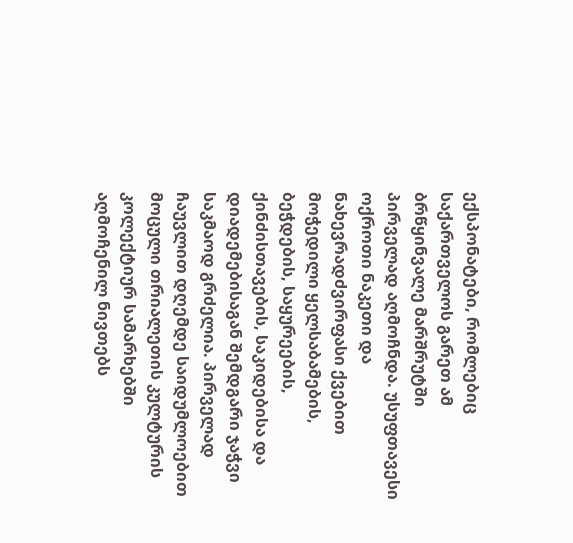ექსპონატები, რომლებიც საქართველოს გარეთ ამ ბრწყინვალე მარშრუტში პირველად აღმოჩნდა. უსუფთავესი ოქროთი ნაკეთი და ნახევრადძვირფასი ქვებით მოჭედილი ყელსაბამების, ბეჭდების, საყურეების, ქინძისთავების, საკიდებისა და დიადემებისაგან შემდგარი ჯაჭვი საკმაოდ გრძელია. პირველად ჩაუვლით დღემდე საიდუმლოებით მოცული თრიალეთის კულტურის კოლექტიურ სამარხებში აღმოჩენილ ნივთებს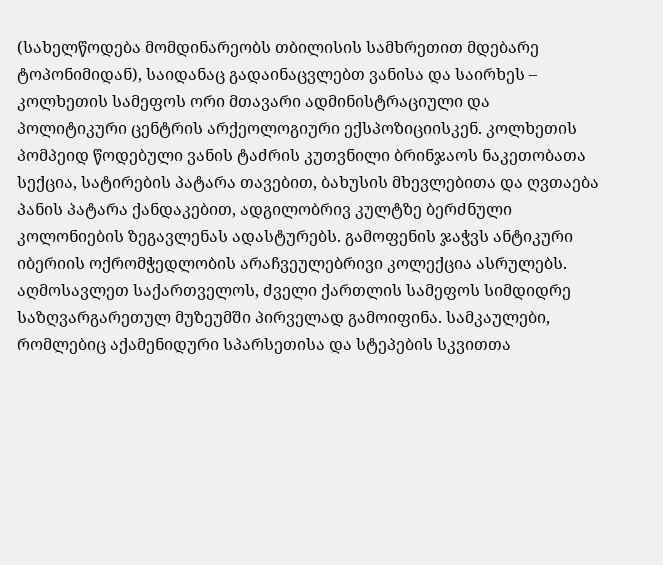(სახელწოდება მომდინარეობს თბილისის სამხრეთით მდებარე ტოპონიმიდან), საიდანაც გადაინაცვლებთ ვანისა და საირხეს – კოლხეთის სამეფოს ორი მთავარი ადმინისტრაციული და პოლიტიკური ცენტრის არქეოლოგიური ექსპოზიციისკენ. კოლხეთის პომპეიდ წოდებული ვანის ტაძრის კუთვნილი ბრინჯაოს ნაკეთობათა სექცია, სატირების პატარა თავებით, ბახუსის მხევლებითა და ღვთაება პანის პატარა ქანდაკებით, ადგილობრივ კულტზე ბერძნული კოლონიების ზეგავლენას ადასტურებს. გამოფენის ჯაჭვს ანტიკური იბერიის ოქრომჭედლობის არაჩვეულებრივი კოლექცია ასრულებს. აღმოსავლეთ საქართველოს, ძველი ქართლის სამეფოს სიმდიდრე საზღვარგარეთულ მუზეუმში პირველად გამოიფინა. სამკაულები, რომლებიც აქამენიდური სპარსეთისა და სტეპების სკვითთა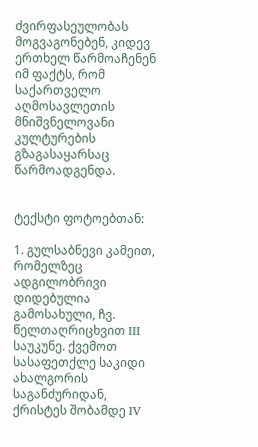ძვირფასეულობას მოგვაგონებენ, კიდევ ერთხელ წარმოაჩენენ იმ ფაქტს, რომ საქართველო აღმოსავლეთის მნიშვნელოვანი კულტურების გზაგასაყარსაც წარმოადგენდა.


ტექსტი ფოტოებთან:

1. გულსაბნევი კამეით, რომელზეც ადგილობრივი დიდებულია გამოსახული, ჩვ. წელთაღრიცხვით III საუკუნე. ქვემოთ სასაფეთქლე საკიდი ახალგორის საგანძურიდან, ქრისტეს შობამდე IV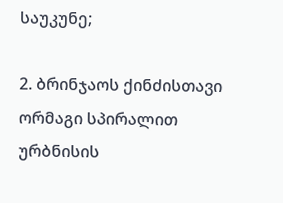საუკუნე;

2. ბრინჯაოს ქინძისთავი ორმაგი სპირალით ურბნისის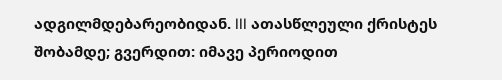ადგილმდებარეობიდან. III ათასწლეული ქრისტეს შობამდე; გვერდით: იმავე პერიოდით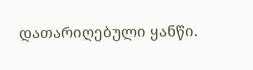დათარიღებული ყანწი.